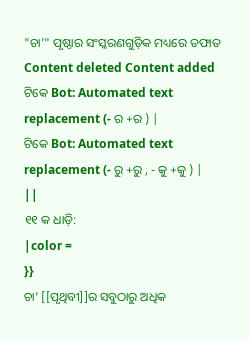"ଚା’" ପୃଷ୍ଠାର ସଂସ୍କରଣଗୁଡ଼ିକ ମଧ୍ୟରେ ତଫାତ
Content deleted Content added
ଟିକେ Bot: Automated text replacement (- ର +ର ) |
ଟିକେ Bot: Automated text replacement (- ରୁ +ରୁ , - କୁ +କୁ ) |
||
୧୧ କ ଧାଡ଼ି:
|color =
}}
ଚା’ [[ପୃଥିବୀ]]ର ସବୁଠାରୁ ଅଧିକ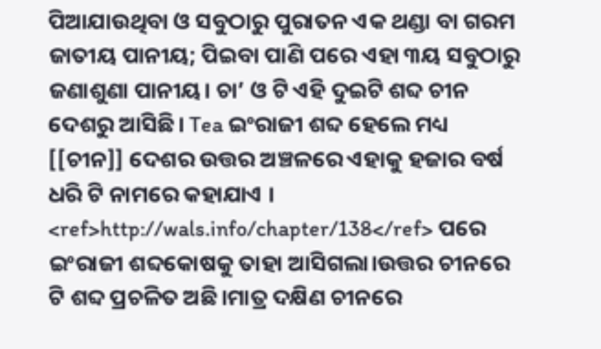ପିଆଯାଉଥିବା ଓ ସବୁଠାରୁ ପୁରାତନ ଏକ ଥଣ୍ଡା ବା ଗରମ ଜାତୀୟ ପାନୀୟ; ପିଇବା ପାଣି ପରେ ଏହା ୩ୟ ସବୁଠାରୁ ଜଣାଶୁଣା ପାନୀୟ। ଚା’ ଓ ଟି ଏହି ଦୁଇଟି ଶବ୍ଦ ଚୀନ ଦେଶରୁ ଆସିଛି। Tea ଇଂରାଜୀ ଶବ୍ଦ ହେଲେ ମଧ୍ୟ [[ଚୀନ]] ଦେଶର ଉତ୍ତର ଅଞ୍ଚଳରେ ଏହାକୁ ହଜାର ବର୍ଷ ଧରି ଟି ନାମରେ କହାଯାଏ । <ref>http://wals.info/chapter/138</ref> ପରେ ଇଂରାଜୀ ଶବ୍ଦକୋଷକୁ ତାହା ଆସିଗଲା।ଉତ୍ତର ଚୀନରେ ଟି ଶବ୍ଦ ପ୍ରଚଳିତ ଅଛି।ମାତ୍ର ଦକ୍ଷିଣ ଚୀନରେ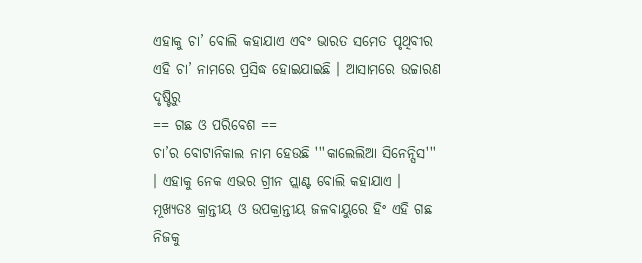ଏହାକୁ ଚା’ ବୋଲି କହାଯାଏ ଏବଂ ଭାରତ ସମେତ ପୃଥିବୀର ଏହି ଚା’ ନାମରେ ପ୍ରସିଦ୍ଧ ହୋଇଯାଇଛି । ଆସାମରେ ଉଚ୍ଚାରଣ ଦୃଷ୍ଟିରୁ
== ଗଛ ଓ ପରିବେଶ ==
ଚା’ର ବୋଟାନିକାଲ ନାମ ହେଉଛି '''କାଲେଲିଆ ସିନେନ୍ସିସ''' । ଏହାକୁ ନେକ ଏଭର ଗ୍ରୀନ ପ୍ଲାଣ୍ଟ ବୋଲି କହାଯାଏ । ମୂଖ୍ୟତଃ କ୍ରାନ୍ତୀୟ ଓ ଉପକ୍ରାନ୍ତୀୟ ଜଳବାୟୁରେ ହିଂ ଏହି ଗଛ ନିଜକୁ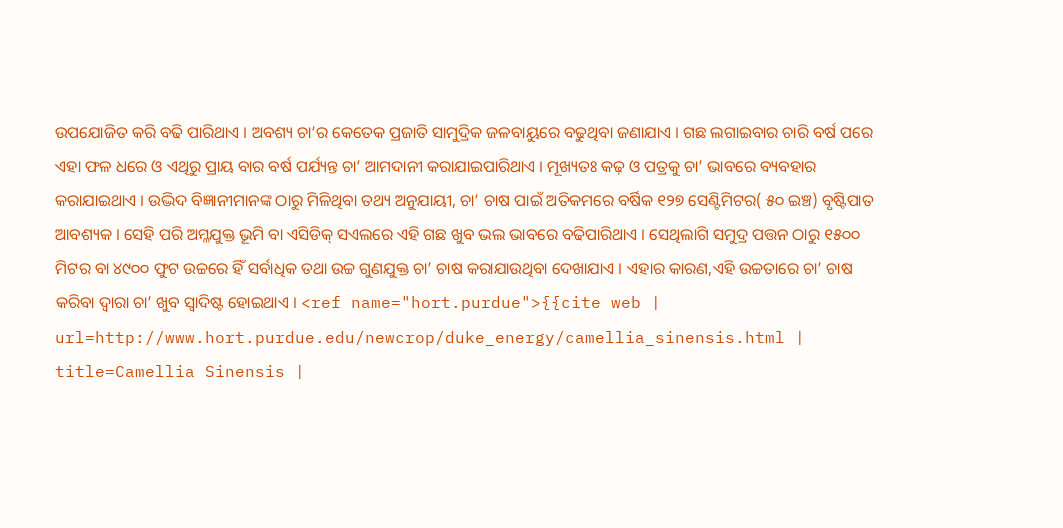ଉପଯୋଜିତ କରି ବଢି ପାରିଥାଏ । ଅବଶ୍ୟ ଚା’ର କେତେକ ପ୍ରଜାତି ସାମୁଦ୍ରିକ ଜଳବାୟୁରେ ବଢୁଥିବା ଜଣାଯାଏ । ଗଛ ଲଗାଇବାର ଚାରି ବର୍ଷ ପରେ ଏହା ଫଳ ଧରେ ଓ ଏଥିରୁ ପ୍ରାୟ ବାର ବର୍ଷ ପର୍ଯ୍ୟନ୍ତ ଚା’ ଆମଦାନୀ କରାଯାଇପାରିଥାଏ । ମୂଖ୍ୟତଃ କଢ଼ ଓ ପତ୍ରକୁ ଚା’ ଭାବରେ ବ୍ୟବହାର କରାଯାଇଥାଏ । ଉଦ୍ଭିଦ ବିଜ୍ଞାନୀମାନଙ୍କ ଠାରୁ ମିଳିଥିବା ତଥ୍ୟ ଅନୁଯାୟୀ, ଚା’ ଚାଷ ପାଇଁ ଅତିକମରେ ବର୍ଷିକ ୧୨୭ ସେଣ୍ଟିମିଟର( ୫୦ ଇଞ୍ଚ) ବୃଷ୍ଟିପାତ ଆବଶ୍ୟକ । ସେହି ପରି ଅମ୍ଳଯୁକ୍ତ ଭୂମି ବା ଏସିଡିକ୍ ସଏଲରେ ଏହି ଗଛ ଖୁବ ଭଲ ଭାବରେ ବଢିପାରିଥାଏ । ସେଥିଲାଗି ସମୁଦ୍ର ପତ୍ତନ ଠାରୁ ୧୫୦୦ ମିଟର ବା ୪୯୦୦ ଫୁଟ ଉଚ୍ଚରେ ହିଁ ସର୍ବାଧିକ ତଥା ଉଚ୍ଚ ଗୁଣଯୁକ୍ତ ଚା’ ଚାଷ କରାଯାଉଥିବା ଦେଖାଯାଏ । ଏହାର କାରଣ,ଏହି ଉଚ୍ଚତାରେ ଚା’ ଚାଷ କରିବା ଦ୍ଵାରା ଚା’ ଖୁବ ସ୍ଵାଦିଷ୍ଟ ହୋଇଥାଏ । <ref name="hort.purdue">{{cite web | url=http://www.hort.purdue.edu/newcrop/duke_energy/camellia_sinensis.html | title=Camellia Sinensis |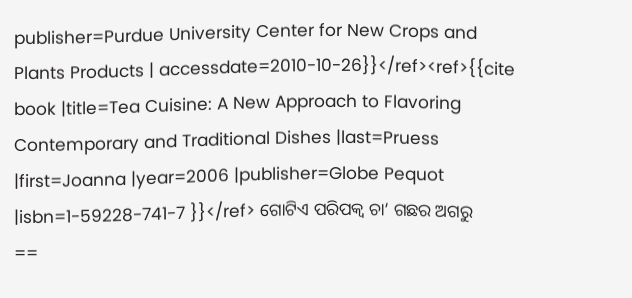publisher=Purdue University Center for New Crops and Plants Products | accessdate=2010-10-26}}</ref><ref>{{cite book |title=Tea Cuisine: A New Approach to Flavoring Contemporary and Traditional Dishes |last=Pruess |first=Joanna |year=2006 |publisher=Globe Pequot |isbn=1-59228-741-7 }}</ref> ଗୋଟିଏ ପରିପକ୍ଵ ଚା’ ଗଛର ଅଗରୁ
==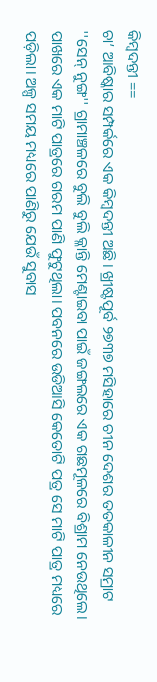କିମ୍ବଦନ୍ତୀ ==
ଚା’ ଆବିଷ୍କାର ସମ୍ପର୍କରେ ଏକ କିମ୍ବଦନ୍ତୀ ଅଛି। ଖ୍ରୀଷ୍ଟପୂର୍ବ ୨୭୩୭ ମସିହାରେ ଚୀନ ଦେଶର ତତକାଳୀନ ସମ୍ରାଟ ''ସେନ୍ ନୁଙ୍ଗ'' ଗ୍ରାମାଞ୍ଚଳରେ ବୁଲି ବୁଲି କ୍ଳାନ୍ତି ମେଣ୍ଟାଇବା ପାଇଁ ଜଙ୍ଗଲରେ ଏକ ଗଛମୂଳରେ ବିଶ୍ରାମ ନେଉଥିଲେ। ପାଖରେ ଏକ ମାଟି ପାତ୍ରରେ ଗରମ ପାଣି ଫୁଟୁଥିଲା। ପବନରେ ଉଡିଆସି କେତୋଟି ପତ୍ର ସେ ମାଟି ପାତ୍ର ମଧ୍ୟରେ ପଡ଼ିଲା। ଅଳ୍ପ ସମୟ ମଧ୍ୟରେ ପାଣିରୁ ଯେଉଁ ସୁବାସ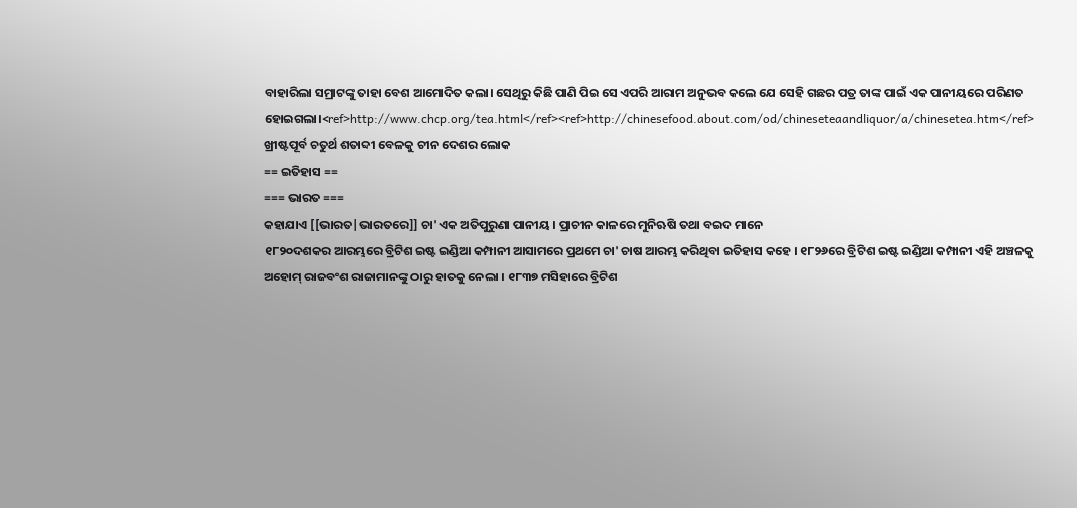ବାହାରିଲା ସମ୍ରାଟଙ୍କୁ ତାହା ବେଶ ଆମୋଦିତ କଲା। ସେଥିରୁ କିଛି ପାଣି ପିଇ ସେ ଏପରି ଆରାମ ଅନୁଭବ କଲେ ଯେ ସେହି ଗଛର ପତ୍ର ତାଙ୍କ ପାଇଁ ଏକ ପାନୀୟରେ ପରିଣତ ହୋଇଗଲା।<ref>http://www.chcp.org/tea.html</ref><ref>http://chinesefood.about.com/od/chineseteaandliquor/a/chinesetea.htm</ref>
ଖ୍ରୀଷ୍ଟପୂର୍ବ ଚତୁର୍ଥ ଶତାବ୍ଦୀ ବେଳକୁ ଚୀନ ଦେଶର ଲୋକ
== ଇତିହାସ ==
=== ଭାରତ ===
କହାଯାଏ [[ଭାରତ|ଭାରତରେ]] ଚା' ଏକ ଅତିପୁରୁଣା ପାନୀୟ । ପ୍ରାଚୀନ କାଳରେ ମୁନିଋଷି ତଥା ବଇଦ ମାନେ
୧୮୨୦ଦଶକର ଆରମ୍ଭରେ ବ୍ରିଟିଶ ଇଷ୍ଟ ଇଣ୍ଡିଆ କମ୍ପାନୀ ଆସାମରେ ପ୍ରଥମେ ଚା' ଚାଷ ଆରମ୍ଭ କରିଥିବା ଇତିହାସ କହେ । ୧୮୨୬ରେ ବ୍ରିଟିଶ ଇଷ୍ଟ ଇଣ୍ଡିଆ କମ୍ପାନୀ ଏହି ଅଞ୍ଚଳକୁ ଅହୋମ୍ ରାଜବଂଶ ରାଜାମାନଙ୍କୁ ଠାରୁ ହାତକୁ ନେଲା । ୧୮୩୭ ମସିହାରେ ବ୍ରିଟିଶ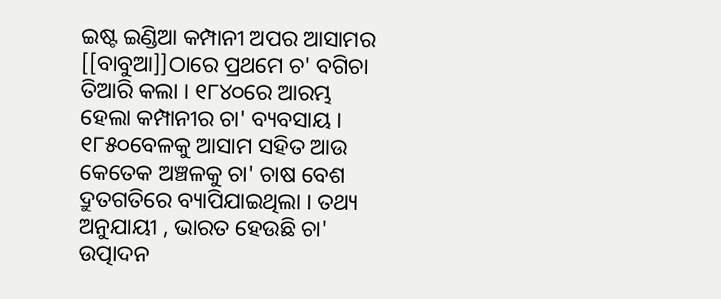ଇଷ୍ଟ ଇଣ୍ଡିଆ କମ୍ପାନୀ ଅପର ଆସାମର [[ବାବୁଆ]]ଠାରେ ପ୍ରଥମେ ଚ' ବଗିଚା ତିଆରି କଲା । ୧୮୪୦ରେ ଆରମ୍ଭ ହେଲା କମ୍ପାନୀର ଚା' ବ୍ୟବସାୟ । ୧୮୫୦ବେଳକୁ ଆସାମ ସହିତ ଆଉ କେତେକ ଅଞ୍ଚଳକୁ ଚା' ଚାଷ ବେଶ ଦ୍ରୁତଗତିରେ ବ୍ୟାପିଯାଇଥିଲା । ତଥ୍ୟ ଅନୁଯାୟୀ , ଭାରତ ହେଉଛି ଚା' ଉତ୍ପାଦନ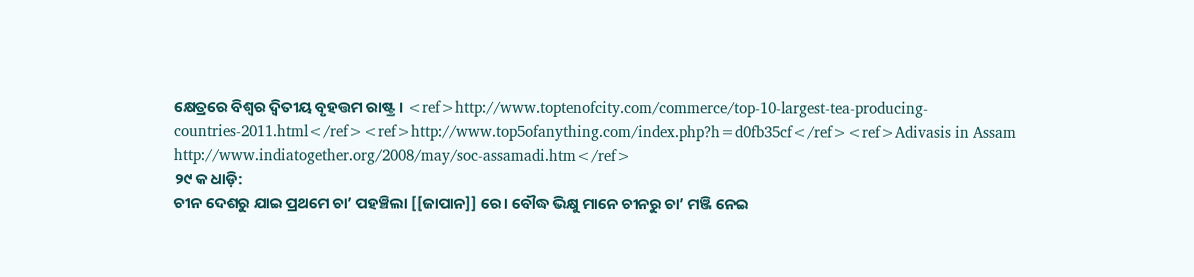କ୍ଷେତ୍ରରେ ବିଶ୍ଵର ଦ୍ଵିତୀୟ ବୃହତ୍ତମ ରାଷ୍ଟ୍ର । <ref>http://www.toptenofcity.com/commerce/top-10-largest-tea-producing-countries-2011.html</ref><ref>http://www.top5ofanything.com/index.php?h=d0fb35cf</ref><ref>Adivasis in Assam http://www.indiatogether.org/2008/may/soc-assamadi.htm</ref>
୨୯ କ ଧାଡ଼ି:
ଚୀନ ଦେଶରୁ ଯାଇ ପ୍ରଥମେ ଚା’ ପହଞ୍ଚିଲା [[ଜାପାନ]] ରେ। ବୌଦ୍ଧ ଭିକ୍ଷୁ ମାନେ ଚୀନରୁ ଚା’ ମଞ୍ଜି ନେଇ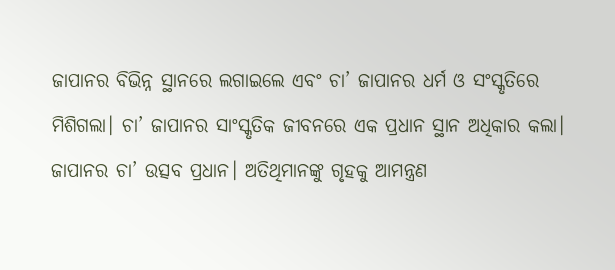ଜାପାନର ବିଭିନ୍ନ ସ୍ଥାନରେ ଲଗାଇଲେ ଏବଂ ଚା’ ଜାପାନର ଧର୍ମ ଓ ସଂସ୍କୃତିରେ ମିଶିଗଲା। ଚା’ ଜାପାନର ସାଂସ୍କୃତିକ ଜୀବନରେ ଏକ ପ୍ରଧାନ ସ୍ଥାନ ଅଧିକାର କଲା। ଜାପାନର ଚା’ ଉତ୍ସବ ପ୍ରଧାନ। ଅତିଥିମାନଙ୍କୁ ଗୃହକୁ ଆମନ୍ତ୍ରଣ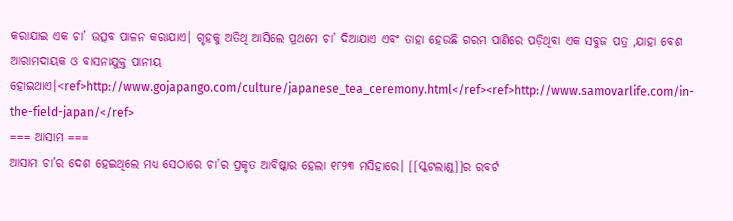କରାଯାଇ ଏକ ଚା’ ଉତ୍ସବ ପାଳନ କରାଯାଏ। ଗୃହକୁ ଅତିଥି ଆସିଲେ ପ୍ରଥମେ ଚା’ ଦିଆଯାଏ ଏବଂ ତାହା ହେଉଛି ଗରମ ପାଣିରେ ପଡ଼ିଥିବା ଏକ ସବୁଜ ପତ୍ର ,ଯାହା ବେଶ ଆରାମଦାୟକ ଓ ବାସନାଯୁକ୍ତ ପାନୀୟ ହୋଇଥାଏ।<ref>http://www.gojapango.com/culture/japanese_tea_ceremony.html</ref><ref>http://www.samovarlife.com/in-the-field-japan/</ref>
=== ଆସାମ ===
ଆସାମ ଚା’ର ଦେଶ ହେଇଥିଲେ ମଧ୍ୟ ସେଠାରେ ଚା’ର ପ୍ରକୃତ ଆବିଷ୍କାର ହେଲା ୧୮୨୩ ମସିହାରେ। [[ସ୍କଟଲାଣ୍ଡ]]ର ରବର୍ଟ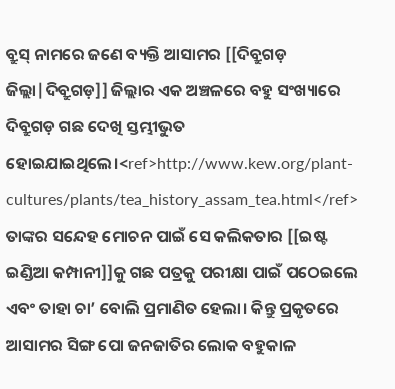ବ୍ରୁସ୍ ନାମରେ ଜଣେ ବ୍ୟକ୍ତି ଆସାମର [[ଦିବ୍ରୁଗଡ଼ ଜିଲ୍ଲା|ଦିବ୍ରୁଗଡ଼]] ଜିଲ୍ଲାର ଏକ ଅଞ୍ଚଳରେ ବହୁ ସଂଖ୍ୟାରେ ଦିବ୍ରୁଗଡ଼ ଗଛ ଦେଖି ସ୍ତମ୍ଭୀଭୁତ ହୋଇଯାଇଥିଲେ।<ref>http://www.kew.org/plant-cultures/plants/tea_history_assam_tea.html</ref> ତାଙ୍କର ସନ୍ଦେହ ମୋଚନ ପାଇଁ ସେ କଲିକତାର [[ଇଷ୍ଟ ଇଣ୍ଡିଆ କମ୍ପାନୀ]]କୁ ଗଛ ପତ୍ରକୁ ପରୀକ୍ଷା ପାଇଁ ପଠେଇଲେ ଏବଂ ତାହା ଚା’ ବୋଲି ପ୍ରମାଣିତ ହେଲା। କିନ୍ତୁ ପ୍ରକୃତରେ ଆସାମର ସିଙ୍ଗ ପୋ ଜନଜାତିର ଲୋକ ବହୁକାଳ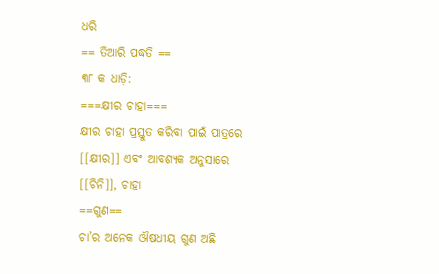ଧରି
== ତିଆରି ପଦ୍ଧତି ==
୩୮ କ ଧାଡ଼ି:
===କ୍ଷୀର ଚାହା===
କ୍ଷୀର ଚାହା ପ୍ରସ୍ତୁତ କରିବା ପାଇଁ ପାତ୍ରରେ [[କ୍ଷୀର]] ଏବଂ ଆବଶ୍ୟକ ଅନୁସାରେ [[ଚିନି]], ଚାହା
==ଗୁଣ==
ଚା’ର ଅନେକ ଔଷଧୀୟ ଗୁଣ ଅଛି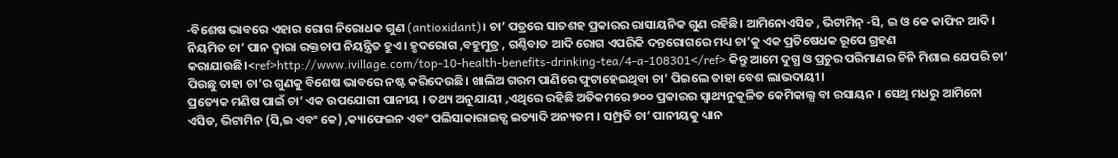-ବିଶେଷ ଭାବରେ ଏହାର ରୋଗ ନିରୋଧକ ଗୁଣ (antioxidant)। ଚା’ ପତ୍ରରେ ସାତଶହ ପ୍ରକାରର ରାସାୟନିକ ଗୁଣ ରହିଛି। ଆମିନୋଏସିଡ , ଭିଟାମିନ୍ -ସି, ଇ ଓ କେ କାଫିନ ଆଦି। ନିୟମିତ ଚା’ ପାନ ଦ୍ଵାରା ରକ୍ତଚାପ ନିୟନ୍ତ୍ରିତ ହୁଏ। ହୃଦରୋଗ ,ବହୁମୁତ୍ର , ଗଣ୍ଠିବାତ ଆଦି ରୋଗ ଏପରିକି ଦନ୍ତରୋଗରେ ମଧ୍ୟ ଚା’କୁ ଏକ ପ୍ରତିଷେଧକ ରୂପେ ଗ୍ରହଣ କରାଯାଉଛି।<ref>http://www.ivillage.com/top-10-health-benefits-drinking-tea/4-a-108301</ref> କିନ୍ତୁ ଆମେ ଦୁଗ୍ଧ ଓ ପ୍ରଚୁର ପରିମାଣର ଚିନି ମିଶାଇ ଯେପରି ଚା’ ପିଉଛୁ ତାହା ଚା’ର ଗୁଣକୁ ବିଶେଷ ଭାବରେ ନଷ୍ଟ କରିଦେଉଛି। ଖାଲିଅ ଗରମ ପାଣିରେ ଫୁଟାହେଇଥିବା ଚା’ ପିଇଲେ ତାହା ବେଶ ଲାଭଦାୟୀ।
ପ୍ରତ୍ୟେକ ମଣିଷ ପାଇଁ ଚା’ ଏକ ଉପଯୋଗୀ ପାନୀୟ । ତଥ୍ୟ ଅନୁଯାୟୀ ,ଏଥିରେ ରହିଛି ଅତିକମରେ ୭୦୦ ପ୍ରକାରର ସ୍ଵାଥ୍ୟନୁକୂଳିତ କେମିକାଲ୍ସ ବା ରସାୟନ । ସେଥି ମଧରୁ ଆମିନୋ ଏସିଡ, ଭିଟାମିନ (ସି,ଇ ଏବଂ କେ) ,କ୍ୟାଫେଇନ ଏବଂ ପଲିସାକାରାଇଡ୍ସ ଇତ୍ୟାଦି ଅନ୍ୟତମ । ସମ୍ପ୍ରତି ଚା’ ପାନୀୟକୁ ଧ୍ୟାନ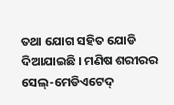ତଥା ଯୋଗ ସହିତ ଯୋଡି ଦିଆଯାଇଛି । ମଣିଷ ଶରୀରର ସେଲ୍-ମେଡିଏଟେଦ୍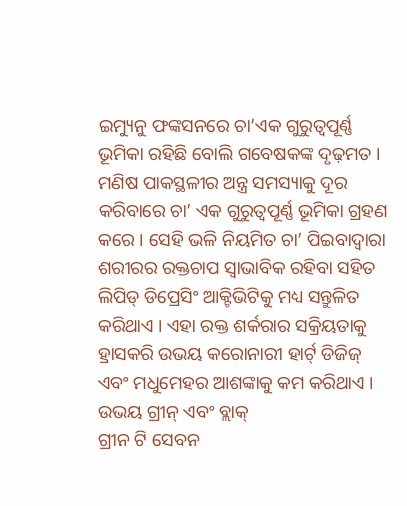ଇମ୍ୟୁନୁ ଫଙ୍କସନରେ ଚା’ଏକ ଗୁରୁତ୍ଵପୂର୍ଣ୍ଣ ଭୂମିକା ରହିଛି ବୋଲି ଗବେଷକଙ୍କ ଦୃଢ଼ମତ । ମଣିଷ ପାକସ୍ଥଳୀର ଅନ୍ତ୍ର ସମସ୍ୟାକୁ ଦୂର କରିବାରେ ଚା’ ଏକ ଗୁରୁତ୍ଵପୂର୍ଣ୍ଣ ଭୂମିକା ଗ୍ରହଣ କରେ । ସେହି ଭଳି ନିୟମିତ ଚା’ ପିଇବାଦ୍ଵାରା ଶରୀରର ରକ୍ତଚାପ ସ୍ଵାଭାବିକ ରହିବା ସହିତ ଲିପିଡ୍ ଡିପ୍ରେସିଂ ଆକ୍ଟିଭିଟିକୁ ମଧ୍ୟ ସନ୍ତୁଳିତ କରିଥାଏ । ଏହା ରକ୍ତ ଶର୍କରାର ସକ୍ରିୟତାକୁ ହ୍ରାସକରି ଉଭୟ କରୋନାରୀ ହାର୍ଟ୍ ଡିଜିଜ୍ ଏବଂ ମଧୁମେହର ଆଶଙ୍କାକୁ କମ କରିଥାଏ । ଉଭୟ ଗ୍ରୀନ୍ ଏବଂ ବ୍ଲାକ୍
ଗ୍ରୀନ ଟି ସେବନ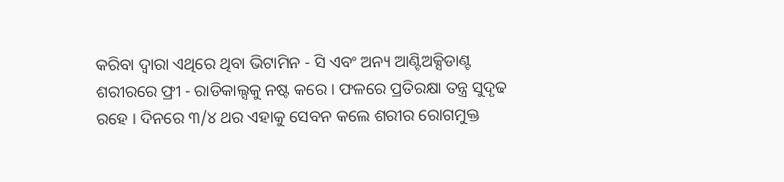କରିବା ଦ୍ଵାରା ଏଥିରେ ଥିବା ଭିଟାମିନ - ସି ଏବଂ ଅନ୍ୟ ଆଣ୍ଟିଅକ୍ସିଡାଣ୍ଟ ଶରୀରରେ ଫ୍ରୀ - ରାଡିକାଲ୍ସକୁ ନଷ୍ଟ କରେ । ଫଳରେ ପ୍ରତିରକ୍ଷା ତନ୍ତ୍ର ସୁଦୃଢ ରହେ । ଦିନରେ ୩/୪ ଥର ଏହାକୁ ସେବନ କଲେ ଶରୀର ରୋଗମୁକ୍ତ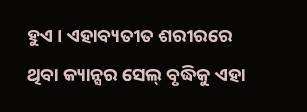ହୁଏ । ଏହାବ୍ୟତୀତ ଶରୀରରେ ଥିବା କ୍ୟାନ୍ସର ସେଲ୍ ବୃଦ୍ଧିକୁ ଏହା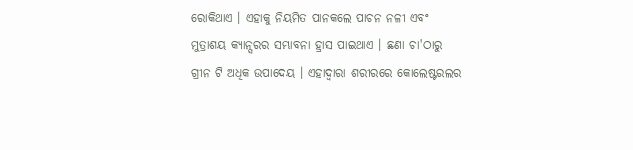ରୋକିଥାଏ । ଏହାକୁ ନିୟମିତ ପାନକଲେ ପାଚନ ନଳୀ ଏବଂ ମୁତ୍ରାଶୟ କ୍ୟାନ୍ସରର ସମ୍ଭାବନା ହ୍ରାସ ପାଇଥାଏ । ଛଣା ଚା'ଠାରୁ ଗ୍ରୀନ ଟି ଅଧିକ ଉପାଦେୟ । ଏହାଦ୍ଵାରା ଶରୀରରେ କୋଲେଷ୍ଟରଲର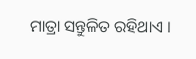ମାତ୍ରା ସନ୍ତୁଳିତ ରହିଥାଏ ।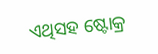ଏଥିସହ ଷ୍ଟୋକ୍ର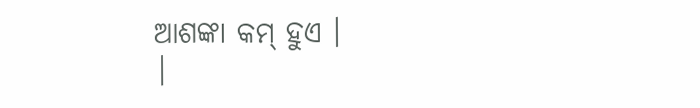ଆଶଙ୍କା କମ୍ ହୁଏ ।
|